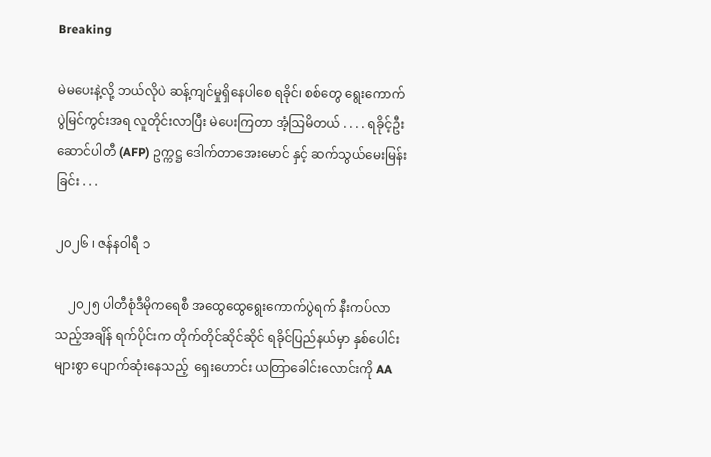Breaking

မဲမပေးနဲ့လို့ ဘယ်လိုပဲ ဆန့်ကျင်မှုရှိနေပါစေ ရခိုင်၊ စစ်တွေ ရွေးကောက်ပွဲမြင်ကွင်းအရ လူတိုင်းလာပြီး မဲပေးကြတာ အံ့သြမိတယ် . . . . ရခိုင့်ဦးဆောင်ပါတီ (AFP) ဥက္ကဋ္ဌ ဒေါက်တာအေးမောင် နှင့် ဆက်သွယ်မေးမြန်းခြင်း . . .

၂၀၂၆ ၊ ဇန်နဝါရီ ၁

    ၂၀၂၅ ပါတီစုံဒီမိုကရေစီ အထွေထွေရွေးကောက်ပွဲရက် နီးကပ်လာသည့်အချိန် ရက်ပိုင်းက တိုက်တိုင်ဆိုင်ဆိုင် ရခိုင်ပြည်နယ်မှာ နှစ်ပေါင်းများစွာ ပျောက်ဆုံးနေသည့်  ရှေးဟောင်း ယတြာခေါင်းလောင်းကို AA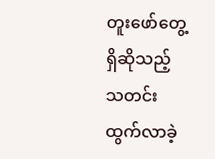တူးဖော်တွေ့ရှိဆိုသည့် သတင်းထွက်လာခဲ့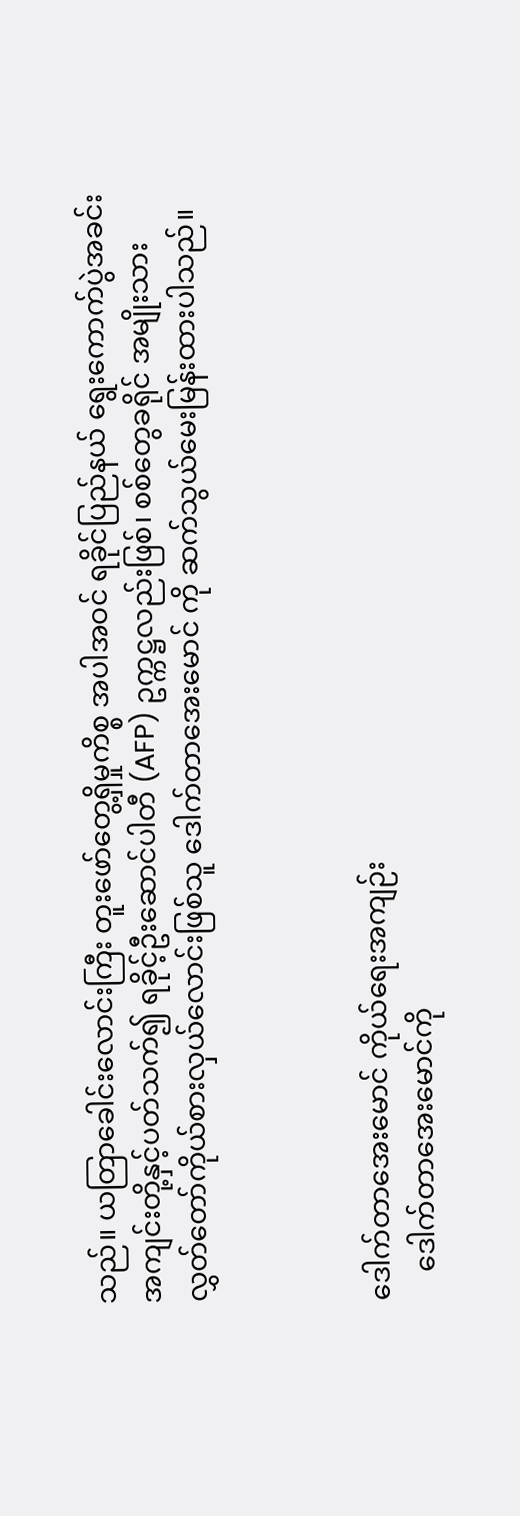သည်။ ယတြာခေါင်းလောင်းကြီး တူးဖော်တွေ့ရှိမှုကိစ္စ အပါအဝင် ရခိုင်ပြည်နယ် ရွေးကောက်ပွဲအခင်းအကျင်းတို့နှင့်ပတ်သက်၍ ရခိုင့်ဦးဆောင်ပါတီ (AFP) ဥက္ကဋ္ဌလည်းဖြစ်၊ စစ်တွေခရိုင် အမျိုးသားလွှတ်တော်ကိုယ်စားလှယ်လောင်းဖြစ်သူ ဒေါက်တာအေးမောင် ကို ဆက်သွယ်မေးမြန်းထားပါသည်။



ဒေါက်တာအေးမောင် ကိုယ်ရေးအကျဉ်း
    ဒေါက်တာအေးမောင်ကို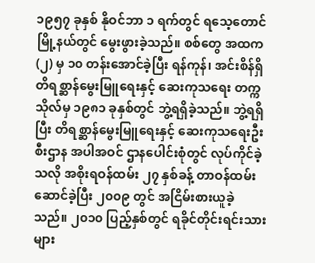၁၉၅၇ ခုနှစ် နိုဝင်ဘာ ၁ ရက်တွင် ရသေ့တောင်မြို့နယ်တွင် မွေးဖွားခဲ့သည်။ စစ်တွေ အထက (၂) မှ ၁၀ တန်းအောင်ခဲ့ပြီး ရန်ကုန်၊ အင်းစိန်ရှိ တိရစ္ဆာန်မွေးမြူရေးနှင့် ဆေးကုသရေး တက္ကသိုလ်မှ ၁၉၈၁ ခုနှစ်တွင် ဘွဲ့ရရှိခဲ့သည်။ ဘွဲ့ရရှိပြီး တိရစ္ဆာန်မွေးမြူရေးနှင့် ဆေးကုသရေးဦးစီးဌာန အပါအဝင် ဌာနပေါင်းစုံတွင် လုပ်ကိုင်ခဲ့သလို အစိုးရဝန်ထမ်း ၂၇ နှစ်ခန့် တာဝန်ထမ်းဆောင်ခဲ့ပြီး ၂၀၀၉ တွင် အငြိမ်းစားယူခဲ့သည်။ ၂၀၁၀ ပြည့်နှစ်တွင် ရခိုင်တိုင်းရင်းသားများ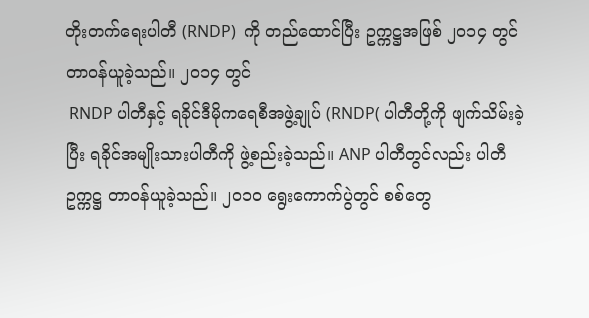တိုးတက်ရေးပါတီ (RNDP)  ကို တည်ထောင်ပြီး ဥက္ကဋ္ဌအဖြစ် ၂၀၁၄ တွင် တာဝန်ယူခဲ့သည်။ ၂၀၁၄ တွင်
 RNDP ပါတီနှင့် ရခိုင်ဒီမိုကရေစီအဖွဲ့ချုပ် (RNDP( ပါတီတို့ကို ဖျက်သိမ်းခဲ့ပြီး ရခိုင်အမျိုးသားပါတီကို ဖွဲ့စည်းခဲ့သည်။ ANP ပါတီတွင်လည်း ပါတီဥက္ကဋ္ဌ တာဝန်ယူခဲ့သည်။ ၂၀၁၀ ရွေးကောက်ပွဲတွင် စစ်တွေ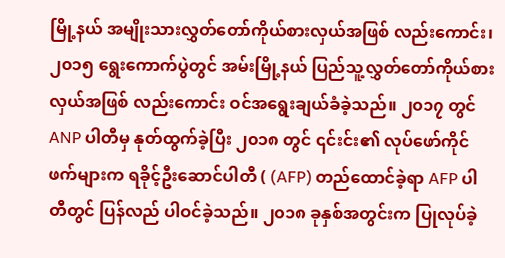မြို့နယ် အမျိုးသားလွှတ်တော်ကိုယ်စားလှယ်အဖြစ် လည်းကောင်း၊ ၂၀၁၅ ရွေးကောက်ပွဲတွင် အမ်းမြို့နယ် ပြည်သူ့လွှတ်တော်ကိုယ်စားလှယ်အဖြစ် လည်းကောင်း ဝင်အရွေးချယ်ခံခဲ့သည်။ ၂၀၁၇ တွင်  ANP ပါတီမှ နုတ်ထွက်ခဲ့ပြီး ၂၀၁၈ တွင် ၎င်းင်း၏ လုပ်ဖော်ကိုင်ဖက်များက ရခိုင့်ဦးဆောင်ပါတီ ( (AFP) တည်ထောင်ခဲ့ရာ AFP ပါတီတွင် ပြန်လည် ပါဝင်ခဲ့သည်။ ၂၀၁၈ ခုနှစ်အတွင်းက ပြုလုပ်ခဲ့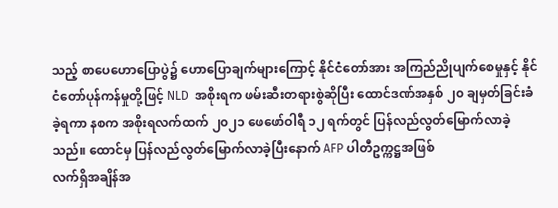သည့် စာပေဟောပြောပွဲ၌ ဟောပြောချက်များကြောင့် နိုင်ငံတော်အား အကြည်ညိုပျက်စေမှုနှင့် နိုင်ငံတော်ပုန်ကန်မှုတို့ဖြင့် NLD  အစိုးရက ဖမ်းဆီးတရားစွဲဆိုပြီး ထောင်ဒဏ်အနှစ် ၂၀ ချမှတ်ခြင်းခံခဲ့ရကာ နစက အစိုးရလက်ထက် ၂၀၂၁ ဖေဖော်ဝါရီ ၁၂ ရက်တွင် ပြန်လည်လွတ်မြောက်လာခဲ့သည်။ ထောင်မှ ပြန်လည်လွတ်မြောက်လာခဲ့ပြီးနောက် AFP ပါတီဥက္ကဋ္ဌအဖြစ်
လက်ရှိအချိန်အ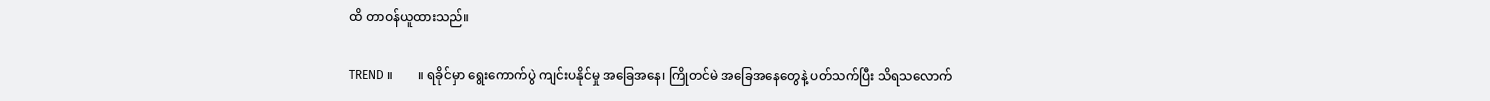ထိ တာဝန်ယူထားသည်။

TREND ။        ။ ရခိုင်မှာ ရွေးကောက်ပွဲ ကျင်းပနိုင်မှု အခြေအနေ၊ ကြိုတင်မဲ အခြေအနေတွေနဲ့ ပတ်သက်ပြီး သိရသလောက်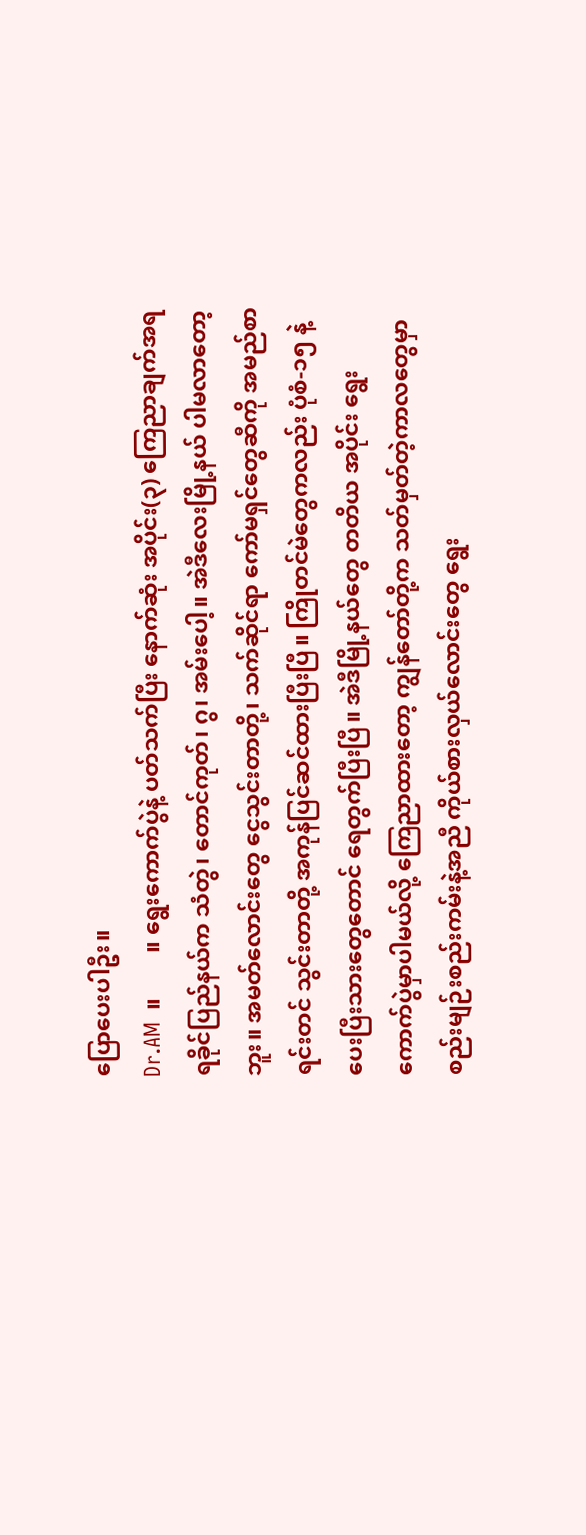ပြောပေးပါဦး။
Dr.AM  ။        ။ ရွေးကောက်ပွဲနဲ့ ပတ်သက်ပြီး နောက်ဆုံး အပိုင်း(၃) ကြေညာချက်အရ ရခိုင်ပြည်နယ်က သံတွဲ‌၊ တောင်ကုတ်၊ ဂွ၊ အမ်းပေါ့။ အဲဒီလေးမြို့နယ် ပါမလာတော့ဘူး။ အမတ်လောင်းတွေ ငွေသွင်းတာတို့၊ သက်ဆိုင်ရာ ကော်မရှင်တွေ‌ဆီကို အမည်စာရင်းတင် သွင်းတာတို့ အကုန်ပြင်ဆင်ထားပြီးပြီ။ ကြိုတင်မဲတွေကလည်း ပုံစံ-၁၅ နဲ့ ပေးပြီးသားတွေတောင် ရေတွက်ပြီးပြီ။ အဲဒီမြို့နယ်တွေ တတိယ အပိုင်း ရွေးကောက်ပွဲမှာပါမယ်လို့ ကြေညာထားတော့ ကျွန်တော်တို့က သတ်မှတ်တဲ့ကာလတွေမှာ စည်းမျဉ်းစည်းကမ်းနဲ့အညီ ကိုယ်စားလှယ်လောင်းတွေ ရွေး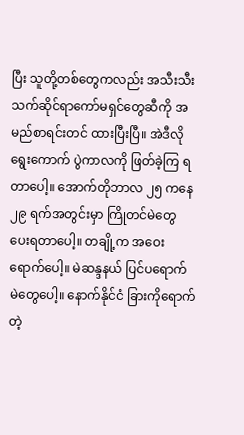ပြီး သူတို့တစ်တွေကလည်း အသီးသီး သက်ဆိုင်ရာကော်မရှင်တွေဆီကို အမည်စာရင်းတင် ထားပြီးပြီ။ အဲဒီလို ရွေးကောက် ပွဲကာလကို ဖြတ်ခဲ့ကြ ရတာပေါ့။ အောက်တိုဘာလ ၂၅ ကနေ ၂၉ ရက်အတွင်းမှာ ကြိုတင်မဲ‌တွေ ပေးရတာပေါ့။ တချို့က အဝေးရောက်ပေါ့။ မဲဆန္ဒနယ် ပြင်ပရောက် မဲတွေပေါ့။ နောက်နိုင်ငံ ခြားကိုရောက်တဲ့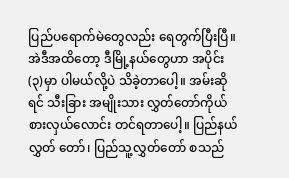ပြည်ပရောက်မဲ‌တွေလည်း ရေတွက်ပြီးပြီ။ အဲဒီအထိတော့ ဒီမြို့နယ်တွေဟာ အပိုင်း(၃)မှာ ပါမယ်လို့ပဲ သိခဲ့တာပေါ့။ အမ်းဆိုရင် သီးခြား အမျိုးသား လွှတ်တော်ကိုယ်စားလှယ်လောင်း တင်ရတာပေါ့။ ပြည်နယ်လွှတ် တော်၊ ပြည်သူ့လွှတ်တော် စသည်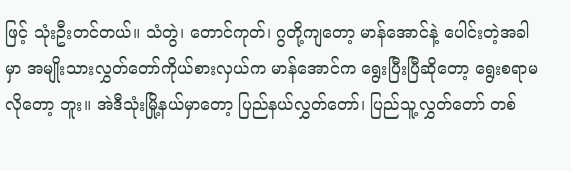ဖြင့် သုံးဦးတင်တယ်။ သံတွဲ‌၊ တောင်ကုတ်၊ ဂွတို့ကျတော့ မာန်အောင်နဲ့ ပေါင်းတဲ့အခါမှာ အမျိုးသားလွှတ်တော်ကိုယ်စားလှယ်က မာန်အောင်က ရွေးပြီးပြီဆိုတော့ ရွေးစရာမလိုတော့ ဘူး။ အဲဒီသုံးမြို့နယ်မှာတော့ ပြည်နယ်လွှတ်တော်၊ ပြည်သူ့လွှတ်တော် တစ်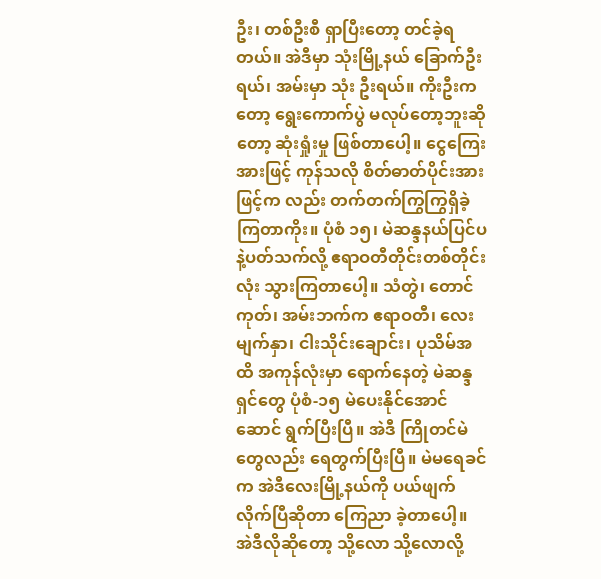ဦး၊ တစ်ဦးစီ ရှာပြီးတော့ တင်ခဲ့ရတယ်။ အဲဒီမှာ သုံးမြို့နယ် ခြောက်ဦးရယ်၊ အမ်းမှာ သုံး ဦးရယ်။ ကိုးဦးကတော့ ရွေးကောက်ပွဲ မလုပ်တော့ဘူးဆိုတော့ ဆုံးရှုံးမှု ဖြစ်တာပေါ့။ ငွေကြေးအားဖြင့် ကုန်သလို စိတ်ဓာတ်ပိုင်းအားဖြင့်က လည်း တက်တက်ကြွကြွရှိခဲ့ကြတာကိုး။ ပုံစံ ၁၅၊ မဲဆန္ဒနယ်ပြင်ပနဲ့ပတ်သက်လို့ ဧရာဝတီတိုင်းတစ်တိုင်းလုံး သွားကြတာပေါ့။ သံတွဲ၊ တောင်ကုတ်၊ အမ်းဘက်က ဧရာဝတီ၊ လေးမျက်နှာ၊ ငါးသိုင်းချောင်း၊ ပုသိမ်အထိ အကုန်လုံးမှာ ရောက်နေတဲ့ မဲဆန္ဒရှင်တွေ ပုံစံ-၁၅ မဲပေးနိုင်အောင် ဆောင် ရွက်ပြီးပြီ။ အဲဒီ ကြိုတင်မဲတွေလည်း ရေတွက်ပြီးပြီ။ မဲမရေခင်က အဲဒီလေးမြို့နယ်ကို ပယ်ဖျက်လိုက်ပြီဆိုတာ ကြေညာ ခဲ့တာပေါ့။ အဲဒီလိုဆိုတော့ သို့‌လော သို့လောလို့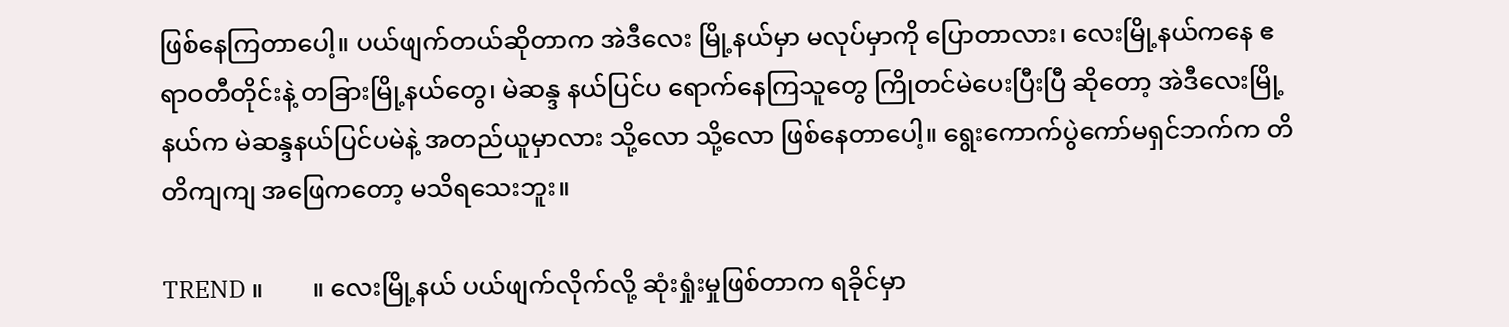ဖြစ်နေကြတာပေါ့။ ပယ်ဖျက်တယ်ဆိုတာက အဲဒီလေး မြို့နယ်မှာ မလုပ်မှာကို ပြောတာလား၊ လေးမြို့နယ်ကနေ ဧရာဝတီတိုင်းနဲ့ တခြားမြို့နယ်တွေ၊ မဲဆန္ဒ နယ်ပြင်ပ ရောက်နေကြသူတွေ ကြိုတင်မဲပေးပြီးပြီ ဆိုတော့ အဲဒီလေးမြို့နယ်က မဲဆန္ဒနယ်ပြင်ပမဲနဲ့ အတည်ယူမှာလား သို့လော သို့လော ဖြစ်နေတာပေါ့။ ရွေးကောက်ပွဲကော်မရှင်ဘက်က တိတိကျကျ အဖြေကတော့ မသိရသေးဘူး။

TREND ။        ။ လေးမြို့နယ် ပယ်ဖျက်လိုက်လို့ ဆုံးရှုံးမှုဖြစ်တာက ရခိုင်မှာ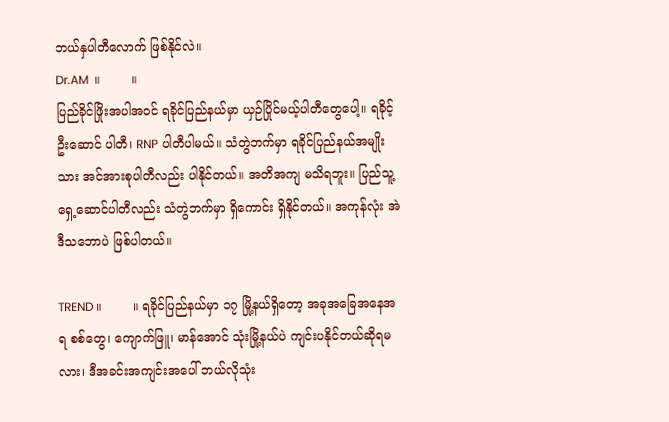ဘယ်နှပါတီလောက် ဖြစ်နိုင်လဲ။
Dr.AM  ။        ။
ပြည်ခိုင်ဖြိုးအပါအဝင် ရခိုင်ပြည်နယ်မှာ ယှဉ်ပြိုင်မယ့်ပါတီတွေပေါ့။ ရခိုင့်ဦးဆောင် ပါတီ၊ RNP ပါတီပါမယ်။ သံတွဲဘက်မှာ ရခိုင်ပြည်နယ်အမျိုးသား အင်အားစုပါတီလည်း ပါနိုင်တယ်။ အတိအကျ မသိရဘူး။ ပြည်သူ့ရှေ့ဆောင်ပါတီလည်း သံတွဲဘက်မှာ ရှိကောင်း ရှိနိုင်တယ်။ အကုန်လုံး အဲဒီသဘောပဲ ဖြစ်ပါတယ်။

TREND ။        ။ ရခိုင်ပြည်နယ်မှာ ၁၇ မြို့နယ်ရှိတော့ အခုအခြေအနေအရ စစ်တွေ၊ ကျောက်ဖြူ၊ မာန်အောင် သုံးမြို့နယ်ပဲ ကျင်းပနိုင်တယ်ဆိုရမလား၊ ဒီအခင်းအကျင်းအပေါ် ဘယ်လိုသုံး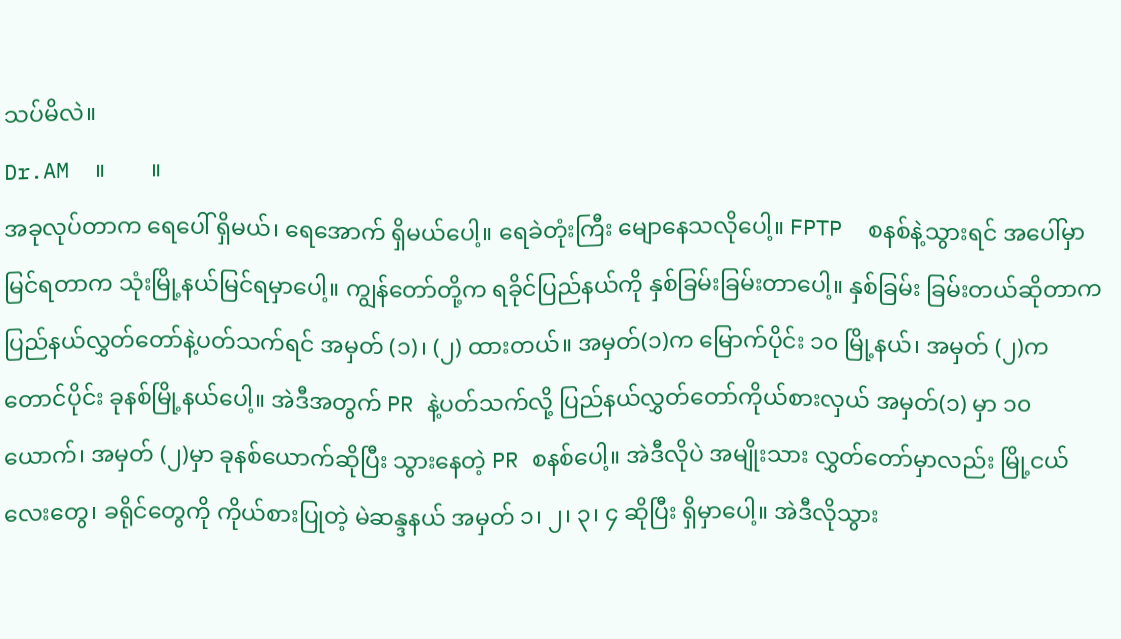သပ်မိလဲ။
Dr.AM  ။        ။
အခုလုပ်တာက ရေပေါ် ရှိမယ်၊ ရေအောက် ရှိမယ်ပေါ့။ ရေခဲတုံးကြီး မျောနေသလိုပေါ့။ FPTP  စနစ်နဲ့သွားရင် အပေါ်မှာ မြင်ရတာက သုံးမြို့နယ်မြင်ရမှာပေါ့။ ကျွန်တော်တို့က ရခိုင်ပြည်နယ်ကို နှစ်ခြမ်းခြမ်းတာပေါ့။ နှစ်ခြမ်း ခြမ်းတယ်ဆိုတာက ပြည်နယ်လွှတ်တော်နဲ့ပတ်သက်ရင် အမှတ် (၁)၊ (၂) ထားတယ်။ အမှတ်(၁)က မြောက်ပိုင်း ၁၀ မြို့နယ်၊ အမှတ် (၂)က တောင်ပိုင်း ခုနစ်မြို့နယ်ပေါ့။ အဲဒီအတွက် PR နဲ့ပတ်သက်လို့ ပြည်နယ်လွှတ်တော်ကိုယ်စားလှယ် အမှတ်(၁) မှာ ၁၀ယောက်၊ အမှတ် (၂)မှာ ခုနစ်ယောက်ဆိုပြီး သွားနေတဲ့ PR စနစ်ပေါ့။ အဲဒီလိုပဲ အမျိုးသား လွှတ်တော်မှာလည်း မြို့ငယ်လေးတွေ၊ ခရိုင်တွေကို ကိုယ်စားပြုတဲ့ မဲဆန္ဒနယ် အမှတ် ၁၊ ၂၊ ၃၊ ၄ ဆိုပြီး ရှိမှာပေါ့။ အဲဒီလိုသွား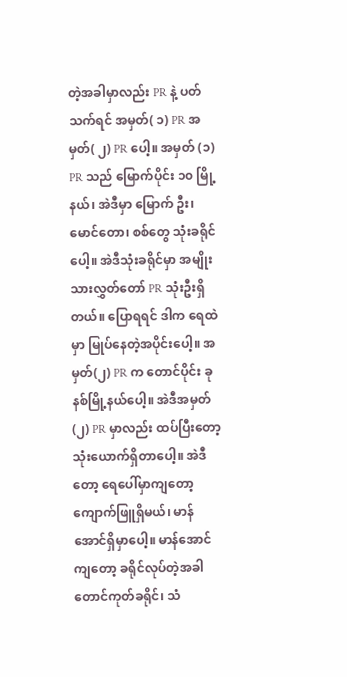တဲ့အခါမှာလည်း PR နဲ့ ပတ်သက်ရင် အမှတ်( ၁) PR အမှတ်( ၂) PR ပေါ့။ အမှတ် (၁) PR သည် မြောက်ပိုင်း ၁၀ မြို့နယ်၊ အဲဒီမှာ မြောက် ဦး၊ မောင်တော၊ စစ်တွေ သုံးခရိုင်ပေါ့။ အဲဒီသုံးခရိုင်မှာ အမျိုးသားလွှတ်တော် PR သုံးဦးရှိတယ်။ ပြောရရင် ဒါက ရေထဲမှာ မြုပ်နေတဲ့အပိုင်းပေါ့။ အမှတ်(၂) PR က တောင်ပိုင်း ခုနစ်မြို့နယ်ပေါ့။ အဲဒီအမှတ် (၂) PR မှာလည်း ထပ်ပြီးတော့ သုံးယောက်ရှိတာပေါ့။ အဲဒီတော့ ရေပေါ်မှာကျတော့  ကျောက်ဖြူရှိမယ်၊ မာန်အောင်ရှိမှာပေါ့။ မာန်အောင်ကျတော့ ခရိုင်လုပ်တဲ့အခါ တောင်ကုတ်ခရိုင်၊ သံ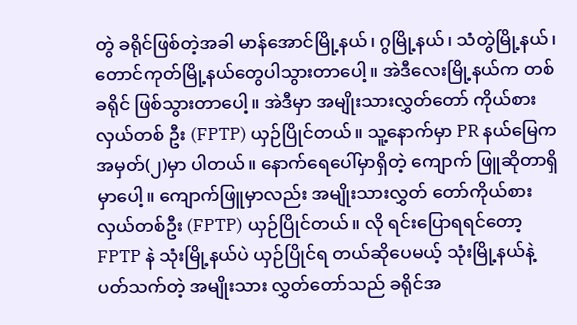တွဲ ခရိုင်ဖြစ်တဲ့အခါ မာန်အောင်မြို့နယ်၊ ဂွမြို့နယ်၊ သံတွဲမြို့နယ်၊ တောင်ကုတ်မြို့နယ်တွေပါသွားတာပေါ့။ အဲဒီလေးမြို့နယ်က တစ်ခရိုင် ဖြစ်သွားတာပေါ့။ အဲဒီမှာ အမျိုးသားလွှတ်တော် ကိုယ်စားလှယ်တစ် ဦး (FPTP) ယှဉ်ပြိုင်တယ်။ သူ့‌နောက်မှာ PR နယ်မြေက အမှတ်(၂)မှာ ပါတယ်။ နောက်ရေပေါ်မှာရှိတဲ့ ကျောက် ဖြူဆိုတာရှိမှာပေါ့။ ကျောက်ဖြူမှာလည်း အမျိုးသားလွှတ် တော်ကိုယ်စားလှယ်တစ်ဦး (FPTP) ယှဉ်ပြိုင်တယ်။ လို ရင်းပြောရရင်တော့ FPTP နဲ သုံးမြို့နယ်ပဲ ယှဉ်ပြိုင်ရ တယ်ဆိုပေမယ့် သုံးမြို့နယ်နဲ့ ပတ်သက်တဲ့ အမျိုးသား လွှတ်တော်သည် ခရိုင်အ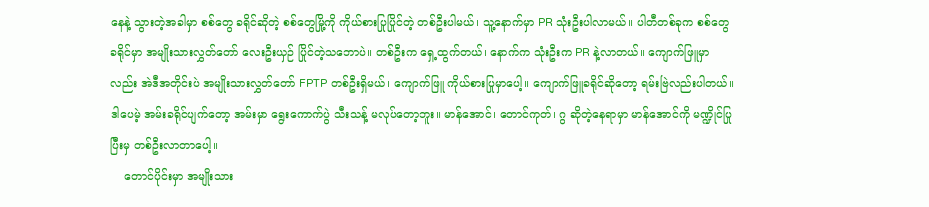နေနဲ့ သွားတဲ့အခါမှာ စစ်‌တွေ ခရိုင်ဆိုတဲ့ စစ်တွေမြို့ကို ကိုယ်စားပြုပြိုင်တဲ့ တစ်ဦးပါမယ်၊ သူ့နောက်မှာ PR သုံးဦးပါလာမယ်။ ပါတီတစ်ခုက စစ်တွေခရိုင်မှာ အမျိုးသားလွှတ်တော် လေးဦးယှဉ် ပြိုင်တဲ့သဘောပဲ။ တစ်ဦးက ရှေ့ထွက်တယ်၊ နောက်က သုံးဦးက PR နဲ့လာတယ်။ ကျောက်ဖြူမှာလည်း အဲဒီအတိုင်းပဲ အမျိုးသားလွှတ်တော် FPTP တစ်ဦးရှိမယ်၊ ကျောက်ဖြူ ကိုယ်စားပြုမှာပေါ့။ ကျောက်ဖြူခရိုင်ဆိုတော့ ရမ်းဗြဲလည်းပါတယ်။ ဒါပေမဲ့ အမ်းခရိုင်ပျက်တော့ အမ်းမှာ ရွေးကောက်ပွဲ သီးသန့် မလုပ်တော့ဘူး။ မာန်အောင်၊ တောင်ကုတ်၊ ဂွ ဆိုတဲ့နေရာမှာ မာန်အောင်ကို မဏ္ဍိုင်ပြုပြီးမှ တစ်ဦးလာတာပေါ့။
    တောင်ပိုင်းမှာ အမျိုးသား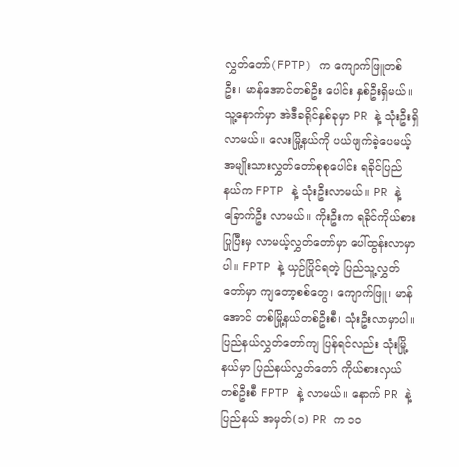လွှတ်‌တော်(FPTP) က ကျောက်ဖြူတစ်ဦး၊ မာန်အောင်တစ်ဦး ပေါင်း နှစ်ဦးရှိမယ်။ သူ့နောက်မှာ အဲဒီခရိုင်နှစ်ခုမှာ PR နဲ့ သုံးဦးရှိလာမယ်။ လေးမြို့နယ်ကို ပယ်ဖျက်ခဲ့ပေမယ့် အမျိုးသားလွှတ်တော်စုစုပေါင်း ရခိုင်ပြည်နယ်က FPTP နဲ့ သုံးဦးလာမယ်။ PR နဲ့ ခြောက်ဦး လာမယ်။ ကိုးဦးက ရခိုင်ကိုယ်စားပြုပြီးမှ လာမယ့်လွှတ်တော်မှာ ပေါ်ထွန်းလာမှာပါ။ FPTP နဲ့ ယှဉ်ပြိုင်ရတဲ့ ပြည်သူ့လွှတ်တော်မှာ ကျတော့စစ်တွေ၊ ကျောက်ဖြူ၊ မာန်အောင် တစ်မြို့နယ်တစ်ဦးစီ၊ သုံးဦးလာမှာပါ။ ပြည်နယ်လွှတ်တော်ကျ ပြန်ရင်လည်း သုံးမြို့နယ်မှာ ပြည်နယ်လွှတ်တော် ကိုယ်စားလှယ် တစ်ဦးစီ FPTP နဲ့ လာမယ်။ နောက် PR နဲ့ ပြည်နယ် အမှတ်(၁) PR က ၁၀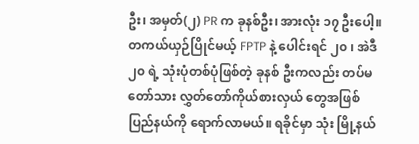ဦး၊ အမှတ်(၂) PR က ခုနစ်ဦး၊ အားလုံး ၁၇ ဦးပေါ့။ တကယ်ယှဉ်ပြိုင်မယ့် FPTP နဲ့ ပေါင်းရင် ၂၀ ၊ အဲဒီ ၂၀ ရဲ့ သုံးပုံတစ်ပုံဖြစ်တဲ့ ခုနစ် ဦးကလည်း တပ်မတော်သား လွှတ်တော်ကိုယ်စားလှယ် တွေအဖြစ် ပြည်နယ်ကို ရောက်လာမယ်။ ရခိုင်မှာ သုံး မြို့နယ်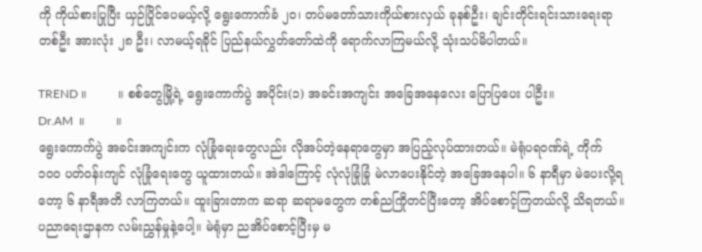ကို ကိုယ်စားပြုပြီး ယှဉ်ပြိုင်ပေမယ့်လို့ ရွေးကောက်ခံ ၂၀၊ တပ်မ‌တော်သားကိုယ်စားလှယ် ခုနစ်ဦး၊ ချင်းတိုင်းရင်းသားရေးရာတစ်ဦး အားလုံး ၂၈ ဦး၊ လာမယ့်ရခိုင် ပြည်နယ်လွှတ်တော်ထဲကို ရောက်လာကြမယ်လို့ သုံးသပ်မိပါတယ်။

TREND ။        ။ စစ်တွေမြို့ရဲ့ ရွေးကောက်ပွဲ အပိုင်း(၁) အခင်းအကျင်း အခြေအနေလေး ပြောပြပေး ပါဦး။
Dr.AM  ။        ။
ရွေးကောက်ပွဲ အခင်းအကျင်းက လုံခြုံရေးတွေလည်း လိုအပ်တဲ့နေရာတွေမှာ အပြည့်လုပ်ထားတယ်။ မဲရုံပရဝဏ်ရဲ့ ကိုက် ၁၀၀ ပတ်ဝန်းကျင် လုံခြုံရေးတွေ ယူထားတယ်။ အဲဒါကြောင့် လုံလုံခြုံခြုံ မဲလာပေးနိုင်တဲ့ အခြေအနေပါ။ ၆ နာရီမှာ မဲပေးလို့ရတော့ ၆ နာရီအတိ လာကြတယ်။ ထူးခြားတာက ဆရာ ဆရာမတွေက တစ်ညကြိုတင်ပြီးတော့ အိပ်‌စောင့်ကြတယ်လို့ သိရတယ်။ ပညာရေးဌာနက လမ်းညွှန်မှုနဲ့ပေါ့။ မဲရုံမှာ ညအိပ်စောင့်ပြီးမှ မ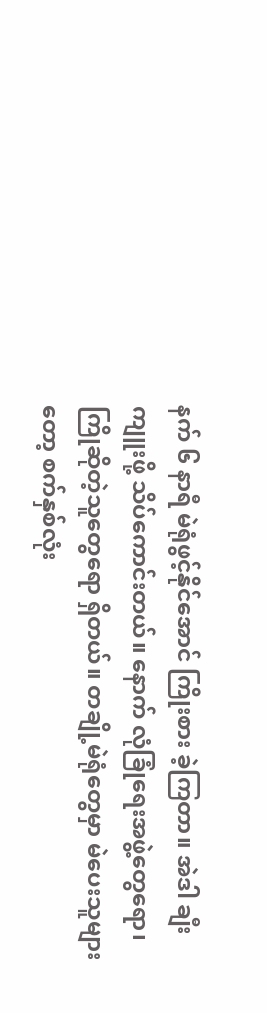နက် ၆ နာရီ မဲရုံဖွင့်နိုင်အောင် ကြိုးစား ခဲ့ကြတာ။ အဲဒါ ချီးကျူးဖို့ သိပ်ကောင်းတယ်။ နောက် လုံခြုံရေးအဖွဲ့တွေရော၊ ကြိုဆိုတဲ့သူတွေရော ရှိတယ်။ တချို့မဲရုံတွေမှာ မဲပေးသူများတော့ စက်နှစ်လုံး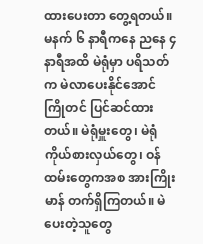ထားပေးတာ တွေ့ရတယ်။ မနက် ၆ နာရီကနေ ညနေ ၄ နာရီအထိ မဲရုံမှာ ပရိသတ်က မဲလာပေးနိုင်အောင် ကြိုတင် ပြင်ဆင်ထားတယ်။ မဲရုံမှူးတွေ၊ မဲရုံ ကိုယ်စားလှယ်တွေ၊ ဝန်ထမ်းတွေကအစ အားကြိုးမာန် တက်ရှိကြတယ်။ မဲပေးတဲ့သူတွေ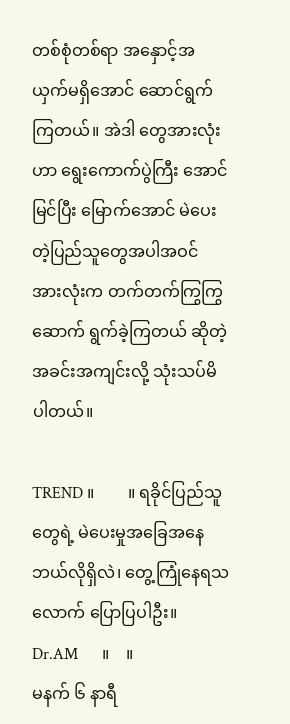တစ်စုံတစ်ရာ အနှောင့်အယှက်မရှိအောင် ဆောင်ရွက်ကြတယ်။ အဲဒါ တွေအားလုံးဟာ ရွေးကောက်ပွဲကြီး အောင်မြင်ပြီး မြောက်အောင် မဲပေးတဲ့ပြည်သူတွေအပါအဝင် အားလုံးက တက်တက်ကြွကြွ ဆောက် ရွက်ခဲ့ကြတယ် ဆိုတဲ့ အခင်းအကျင်းလို့ သုံးသပ်မိပါတယ်။

TREND ။        ။ ရခိုင်ပြည်သူတွေရဲ့ မဲပေးမှုအခြေအနေ ဘယ်လိုရှိလဲ၊ တွေ့ကြုံနေရသလောက် ပြောပြပါဦး။
Dr.AM      ။    ။
မနက် ၆ နာရီ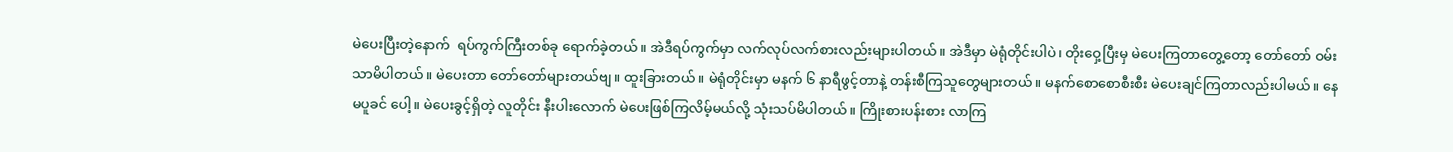မဲ‌ပေးပြီးတဲ့နောက်  ရပ်ကွက်ကြီးတစ်ခု ရောက်ခဲ့တယ်။ အဲဒီရပ်ကွက်မှာ လက်လုပ်လက်စားလည်းများပါတယ်။ အဲဒီမှာ မဲရုံတိုင်းပါပဲ၊ တိုးဝှေ့ပြီးမှ မဲပေးကြတာတွေ့တော့ တော်တော် ဝမ်းသာမိပါတယ်။ မဲပေးတာ တော်တော်များတယ်ဗျ။ ထူးခြားတယ်။ မဲရုံတိုင်းမှာ မနက် ၆ နာရီဖွင့်တာနဲ့ တန်းစီကြသူတွေများတယ်။ မနက်စောစောစီးစီး မဲပေးချင်ကြတာလည်းပါမယ်။ နေမပူခင် ပေါ့။ မဲပေးခွင့်ရှိတဲ့ လူတိုင်း နီးပါးလောက် မဲပေးဖြစ်ကြလိမ့်မယ်လို့ သုံးသပ်မိပါတယ်။ ကြိုးစားပန်းစား လာကြ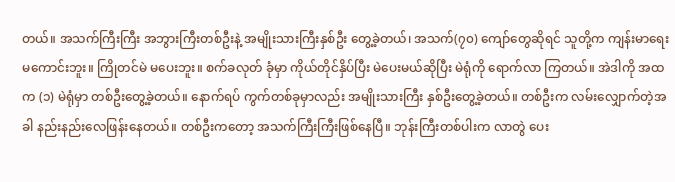တယ်။ အသက်ကြီးကြီး အဘွားကြီးတစ်ဦးနဲ့ အမျိုးသားကြီးနှစ်ဦး တွေ့ခဲ့တယ်၊ အသက်(၇၀) ကျော်တွေဆိုရင် သူတို့က ကျန်းမာရေးမကောင်းဘူး။ ကြိုတင်မဲ မပေးဘူး။ စက်ခလုတ် ခုံမှာ ကိုယ်တိုင်နှိပ်ပြီး မဲပေးမယ်‌ဆိုပြီး မဲရုံကို ရောက်လာ ကြတယ်။ အဲဒါကို အထက (၁) မဲရုံမှာ တစ်ဦးတွေ့ခဲ့တယ်။ နောက်ရပ် ကွက်တစ်ခုမှာလည်း အမျိုးသားကြီး နှစ်ဦးတွေ့ခဲ့တယ်။ တစ်ဦးက လမ်းလျှောက်တဲ့အခါ နည်းနည်းလေဖြန်းနေတယ်။ တစ်ဦးကတော့ အသက်ကြီးကြီးဖြစ်နေပြီ။ ဘုန်းကြီးတစ်ပါးက လာတွဲ ပေး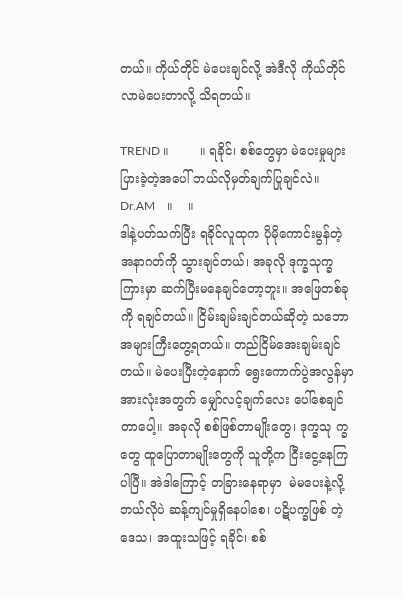တယ်။ ကိုယ်တိုင် မဲပေးချင်လို့ အဲဒီလို ကိုယ်တိုင်လာမဲပေးတာလို့ သိရတယ်။

TREND ။        ။ ရခိုင်၊ စစ်တွေမှာ မဲပေးမှုများပြားခဲ့တဲ့အပေါ် ဘယ်လိုမှတ်ချက်ပြုချင်လဲ။
Dr.AM    ။    ။
ဒါနဲ့ပတ်သက်ပြီး ရခိုင်လူထုက ပိုမိုကောင်းမွန်တဲ့ အနာဂတ်ကို သွားချင်တယ်၊ အခုလို ဒုက္ခသုက္ခကြားမှာ ဆက်ပြီးမနေချင်တော့ဘူး။ အဖြေတစ်ခုကို ရချင်တယ်။ ငြိမ်းချမ်းချင်တယ်ဆိုတဲ့ သဘောအများကြီးတွေ့ရတယ်။ တည်ငြိမ်အေးချမ်းချင်တယ်။ မဲပေးပြီးတဲ့နောက် ရွေးကောက်ပွဲအလွန်မှာ  အားလုံးအတွက် မျှော်လင့်ချက်လေး ပေါ်စေချင်တာပေါ့။ အခုလို စစ်ဖြစ်တာမျိုးတွေ၊ ဒုက္ခသု က္ခတွေ ထူပြောတာမျိုးတွေကို သူတို့က ငြီးငွေ့နေကြပါပြီ။ အဲဒါကြောင့် တခြားနေရာမှာ  မဲမပေးနဲ့လို့ ဘယ်လိုပဲ ဆန့်ကျင်မှုရှိနေပါစေ၊ ပဋိပက္ခဖြစ် တဲ့ဒေသ၊ အထူးသဖြင့် ရခိုင်၊ စစ်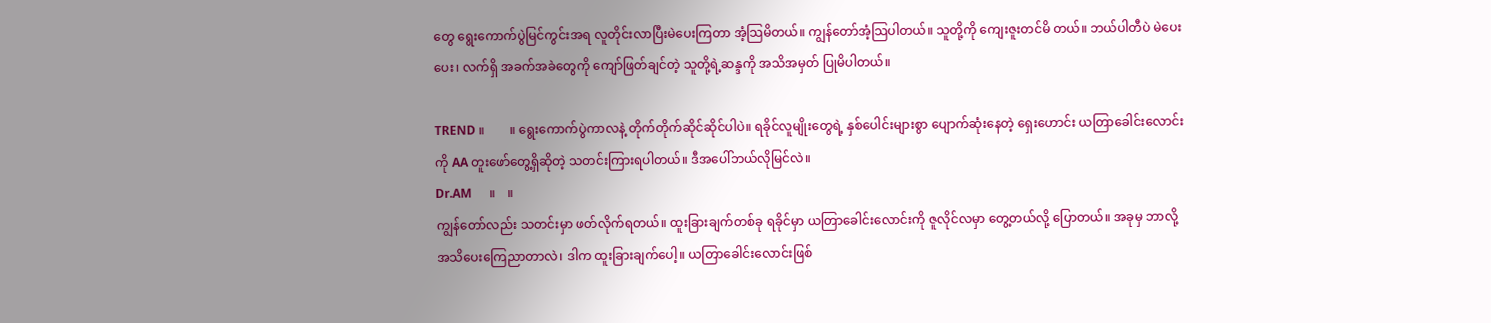တွေ ရွေးကောက်ပွဲမြင်ကွင်းအရ လူတိုင်းလာပြီးမဲပေးကြတာ အံ့သြမိတယ်။ ကျွန်‌တော်အံ့သြပါတယ်။ သူတို့ကို ကျေးဇူးတင်မိ တယ်။ ဘယ်ပါတီပဲ မဲပေးပေး၊ လက်ရှိ အခက်အခဲတွေကို ကျော်ဖြတ်ချင်တဲ့ သူတို့ရဲ့ဆန္ဒကို အသိအမှတ် ပြုမိပါတယ်။

TREND ။        ။ ရွေးကောက်ပွဲကာလနဲ့ တိုက်တိုက်ဆိုင်ဆိုင်ပါပဲ။ ရခိုင်လူမျိုးတွေရဲ့ နှစ်ပေါင်းများစွာ ပျောက်ဆုံးနေတဲ့ ရှေးဟောင်း ယတြာခေါင်းလောင်းကို AA တူးဖော်တွေ့ရှိဆိုတဲ့ သတင်းကြားရပါတယ်။ ဒီအပေါ်ဘယ်လိုမြင်လဲ။
Dr.AM      ။    ။
ကျွန်တော်လည်း သတင်းမှာ ဖတ်လိုက်ရတယ်။ ထူးခြားချက်တစ်ခု ရခိုင်မှာ ယတြာခေါင်းလောင်းကို ဇူလိုင်လမှာ တွေ့တယ်လို့ ပြောတယ်။ အခုမှ ဘာလို့ အသိပေးကြေညာတာလဲ၊ ဒါက ထူးခြားချက်ပေါ့။ ယတြာခေါင်းလောင်းဖြစ်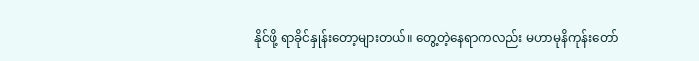နိုင်ဖို့ ရာခိုင်နှုန်းတော့များတယ်။ တွေ့တဲ့နေရာကလည်း မဟာမုနိကုန်းတော်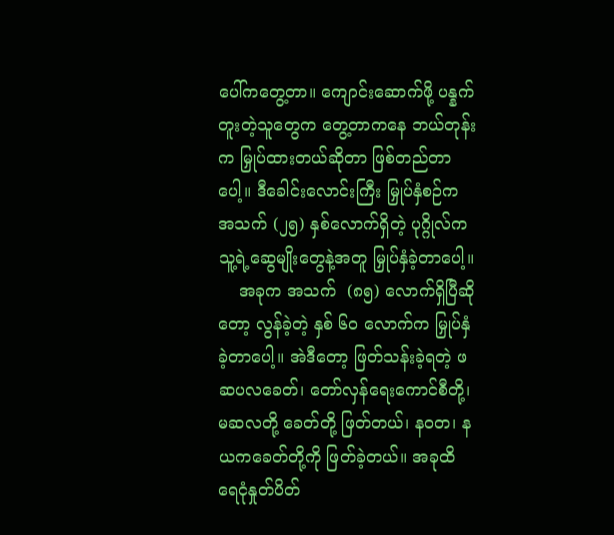ပေါ်ကတွေ့တာ။ ကျောင်းဆောက်ဖို့ ပန္နက်တူးတဲ့သူတွေက တွေ့တာကနေ ဘယ်တုန်းက မြှုပ်ထားတယ်ဆိုတာ ဖြစ်တည်တာပေါ့။ ဒီခေါင်းလောင်းကြီး မြှုပ်နှံစဉ်က အသက် (၂၅) နှစ်လောက်ရှိတဲ့ ပုဂ္ဂိုလ်က သူ့ရဲ့ဆွေမျိုးတွေနဲ့အတူ မြှုပ်နှံခဲ့တာပေါ့။
    အခုက အသက်  (၈၅) လောက်ရှိပြီဆိုတော့ လွန်ခဲ့တဲ့ နှစ် ၆၀ လောက်က မြှုပ်နှံခဲ့တာပေါ့။ အဲဒီတော့ ဖြတ်သန်းခဲ့ရတဲ့ ဖဆပလခေတ်၊ တော်လှန်ရေးကောင်စီတို့၊ မဆလတို့ ခေတ်တို့ ဖြတ်တယ်၊ နဝတ၊ နယကခေတ်တို့ကို ဖြတ်ခဲ့တယ်။ အခုထိ ရေငုံနှုတ်ပိတ်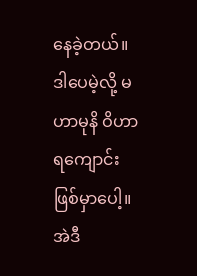နေခဲ့တယ်။ ဒါပေမဲ့လို့ မဟာမုနိ ဝိဟာရကျောင်း ဖြစ်မှာပေါ့။ အဲဒီ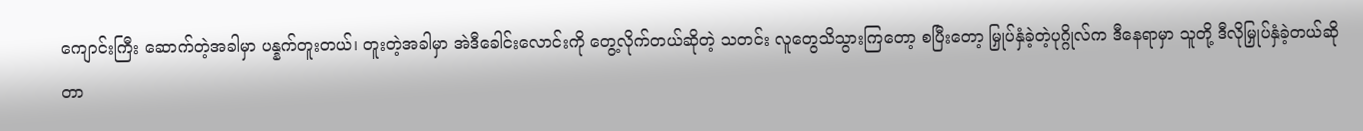ကျောင်းကြီး ဆောက်တဲ့အခါမှာ ပန္နက်တူးတယ်၊ တူးတဲ့အခါမှာ အဲဒီခေါင်းလောင်းကို တွေ့လိုက်တယ်ဆိုတဲ့ သတင်း လူတွေသိသွားကြတော့ စပြီးတော့ မြှုပ်နှံခဲ့တဲ့ပုဂ္ဂိုလ်က ဒီနေရာမှာ သူတို့ ဒီလိုမြှုပ်နှံခဲ့တယ်ဆိုတာ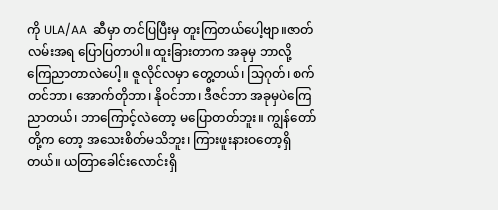ကို ULA/AA  ဆီမှာ တင်ပြပြီးမှ တူးကြတယ်ပေါ့ဗျာ။ဇာတ်လမ်းအရ ပြောပြတာပါ။ ထူးခြားတာက အခုမှ ဘာလို့ ကြေညာတာလဲပေါ့။ ဇူလိုင်လမှာ တွေ့တယ်၊ သြဂုတ်၊ စက်တင်ဘာ၊ အောက်တိုဘာ၊ နိုဝင်ဘာ၊ ဒီဇင်ဘာ အခုမှပဲကြေညာတယ်၊ ဘာကြောင့်လဲတော့ မပြောတတ်ဘူး။ ကျွန်တော်တို့က တော့ အသေးစိတ်မသိဘူး၊ ကြားဖူးနားဝတော့ရှိတယ်။ ယတြာခေါင်းလောင်းရှိ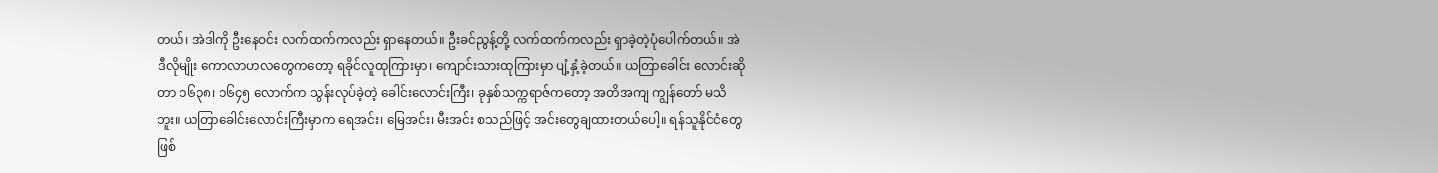တယ်၊ အဲဒါကို ဦးနေဝင်း လက်ထက်ကလည်း ရှာနေတယ်။ ဦးခင်ညွန့်တို့ လက်ထက်ကလည်း ရှာခဲ့တဲ့ပုံပေါက်တယ်။ အဲဒီလိုမျိုး ကောလာဟလတွေကတော့ ရခိုင်လူထုကြားမှာ၊ ကျောင်းသားထုကြားမှာ ပျံ့နှံ့ခဲ့တယ်။ ယတြာခေါင်း လောင်းဆိုတာ ၁၆၃၈၊ ၁၆၄၅ လောက်က သွန်းလုပ်ခဲ့တဲ့ ခေါင်းလောင်းကြီး၊ ခုနှစ်သက္ကရာဇ်ကတော့ အတိအကျ ကျွန်တော် မသိဘူး။ ယတြာခေါင်းလောင်းကြီးမှာက ရေအင်း၊ မြေအင်း၊ မီးအင်း စသည်ဖြင့် အင်းတွေချထားတယ်ပေါ့။ ရန်သူနိုင်ငံတွေဖြစ်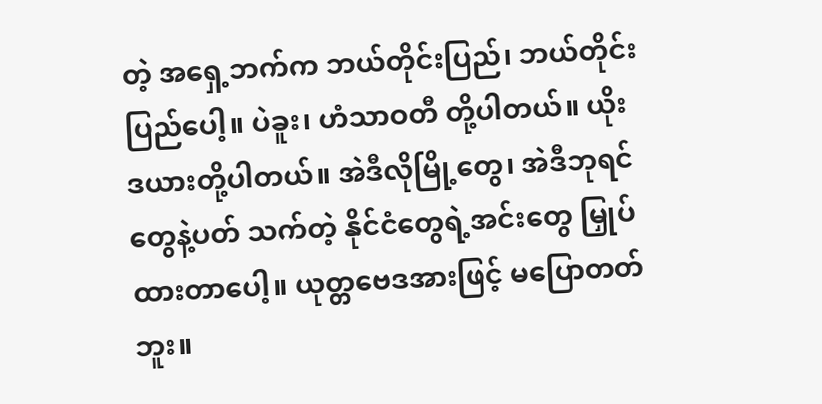တဲ့ အရှေ့ဘက်က ဘယ်တိုင်းပြည်၊ ဘယ်တိုင်း ပြည်ပေါ့။ ပဲခူး၊ ဟံသာဝတီ တို့ပါတယ်။ ယိုးဒယားတို့ပါတယ်။ အဲဒီလိုမြို့တွေ၊ အဲဒီဘုရင်တွေနဲ့ပတ် သက်တဲ့ နိုင်ငံတွေရဲ့အင်းတွေ မြှုပ်ထားတာပေါ့။ ယုတ္တဗေဒအားဖြင့် မပြောတတ်ဘူး။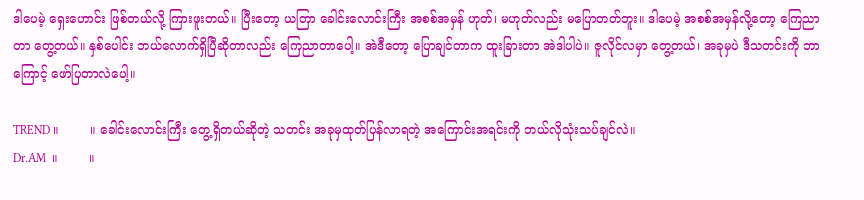ဒါပေမဲ့ ရှေးဟောင်း ဖြစ်တယ်လို့ ကြားဖူးတယ်။ ပြီးတော့ ယတြာ ခေါင်းလောင်းကြီး အစစ်အမှန် ဟုတ်၊ မဟုတ်လည်း မ‌ပြောတတ်ဘူး။ ဒါပေမဲ့ အစစ်အမှန်လို့တော့ ကြေညာတာ တွေ့တယ်။ နှစ်ပေါင်း ဘယ်လောက်ရှိပြီဆိုတာလည်း ကြေညာတာပေါ့။ အဲဒီတော့ ပြောချင်တာက ထူးခြားတာ အဲဒါပါပဲ။ ဇူလိုင်လမှာ တွေ့တယ်၊ အခုမှပဲ ဒီသတင်းကို ဘာကြောင့် ဖော်ပြတာလဲပေါ့။

TREND ။        ။ ခေါင်းလောင်းကြီး တွေ့ရှိတယ်ဆိုတဲ့ သတင်း အခုမှထုတ်ပြန်လာရတဲ့ အကြောင်းအရင်းကို ဘယ်လိုသုံးသပ်ချင်လဲ။
Dr.AM  ။        ။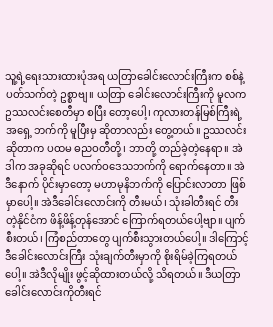သူ့ရဲ့ရေးသားထားပုံအရ ယတြာခေါင်းလောင်းကြီးက စစ်နဲ့ပတ်သက်တဲ့ ဥစ္စာဗျ။ ယတြာ ခေါင်းလောင်းကြီးကို မူလက ဥဿလင်းစေတီမှာ စပြီး တော့ပေါ့၊ ကုလားတန်မြစ်ကြီးရဲ့ အရှေ့ ဘက်ကို မူပြီးမှ ဆိုတာလည်း တွေ့တယ်။ ဥဿလင်းဆိုတာက ပထမ ဓညဝတီတို့၊ ဘာတို့ တည်ခဲ့တဲ့နေရာ။ အဲဒါက အခုဆိုရင် ပလက်ဝဒေသဘက်ကို ရောက်နေတာ။ အဲဒီနောက် ပိုင်းမှာ‌တော့ မဟာမုနိဘက်ကို ပြောင်းလာတာ ဖြစ်မှာပေါ့။ အဲဒီခေါင်းလောင်းကို တီးမယ်၊ သုံးခါတီးရင် တီးတဲ့နိုင်ငံက ဖိန့်ဖိန့်တုန်အောင် ကြောက်ရတယ်ပေါ့ဗျာ။ ပျက်စီးတယ်၊ ကြံစည်တာတွေ ပျက်စီးသွားတယ်ပေါ့။ ဒါကြောင့် ဒီခေါင်းလောင်းကြီး သုံးချက်တီးမှာကို စိုးရိမ်ခဲ့ကြရတယ်ပေါ့။ အဲဒီလိုမျိုး ဖွင့်ဆိုထားတယ်လို့ သိရတယ်။ ဒီယတြာခေါင်းလောင်းကိုတီးရင်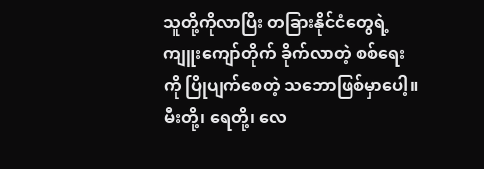သူတို့ကိုလာပြီး တခြားနိုင်ငံတွေရဲ့ ကျူးကျော်တိုက် ခိုက်လာတဲ့ စစ်ရေးကို ပြိုပျက်စေတဲ့ သဘောဖြစ်မှာပေါ့။ မီးတို့၊ ရေတို့၊ လေ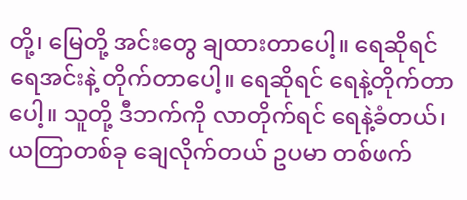တို့၊ မြေတို့ အင်း‌တွေ ချထားတာပေါ့။ ရေဆိုရင် ရေအင်းနဲ့ တိုက်တာပေါ့။ ရေဆိုရင် ရေနဲ့တိုက်တာပေါ့။ သူတို့ ဒီဘက်ကို လာတိုက်ရင် ရေနဲ့ခံတယ်၊ ယတြာတစ်ခု ချေလိုက်တယ် ဥပမာ တစ်ဖက်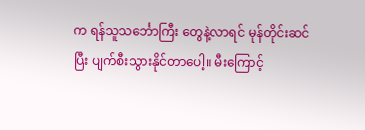က ရန်သူသင်္ဘောကြီး တွေနဲ့လာရင် မုန်တိုင်းဆင်ပြီး ပျက်စီးသွားနိုင်တာပေါ့။ မီးကြောင့်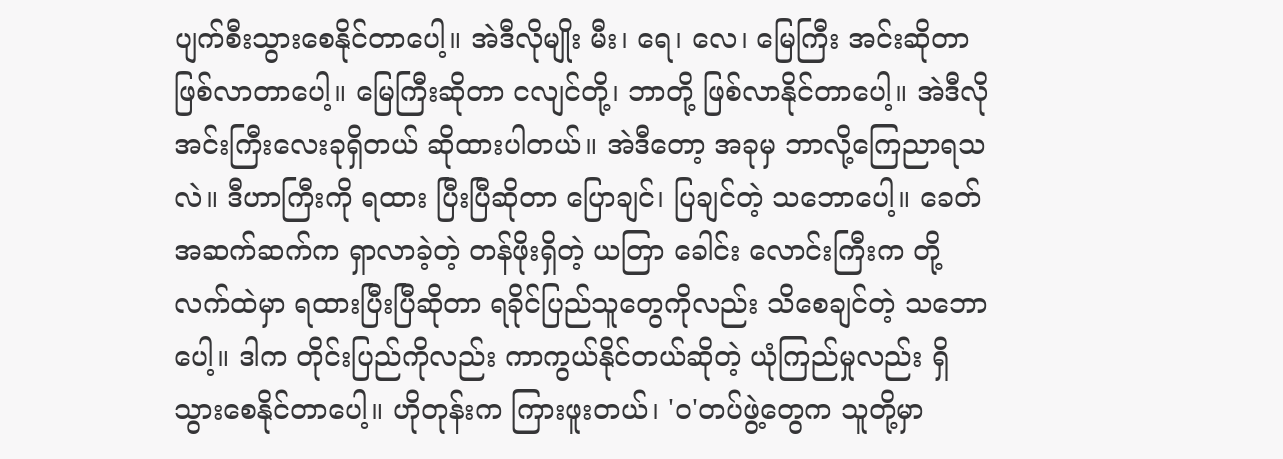ပျက်စီးသွားစေနိုင်တာပေါ့။ အဲဒီလိုမျိုး မီး၊ ရေ၊ လေ၊ မြေကြီး အင်းဆိုတာ ဖြစ်လာတာပေါ့။ မြေကြီးဆိုတာ ငလျင်တို့၊ ဘာတို့ ဖြစ်လာနိုင်တာပေါ့။ အဲဒီလို အင်းကြီးလေးခုရှိတယ် ဆိုထားပါတယ်။ အဲဒီတော့ အခုမှ ဘာလို့ကြေညာရသလဲ။ ဒီဟာကြီးကို ရထား ပြီးပြီဆိုတာ ပြောချင်၊ ပြချင်တဲ့ သဘောပေါ့။ ခေတ်အဆက်ဆက်က ရှာလာခဲ့တဲ့ တန်ဖိုးရှိတဲ့ ယတြာ ခေါင်း လောင်းကြီးက တို့လက်ထဲမှာ ရထားပြီးပြီဆိုတာ ရခိုင်ပြည်သူတွေကိုလည်း သိစေချင်တဲ့ သဘောပေါ့။ ဒါက တိုင်းပြည်ကိုလည်း ကာကွယ်နိုင်တယ်ဆိုတဲ့ ယုံကြည်မှုလည်း ရှိသွားစေနိုင်တာပေါ့။ ဟိုတုန်းက ကြားဖူးတယ်၊ 'ဝ'တပ်ဖွဲ့တွေက သူတို့မှာ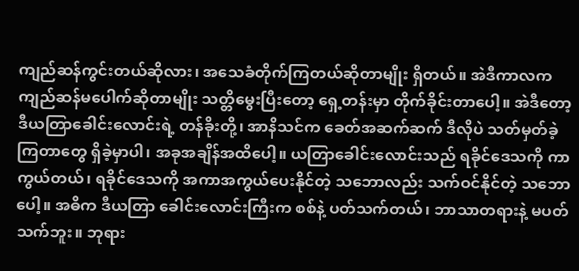ကျည်ဆန်ကွင်းတယ်ဆိုလား၊ အသေခံတိုက်ကြတယ်ဆိုတာမျိုး ရှိတယ်။ အဲဒီကာလက ကျည်ဆန်မပေါက်ဆိုတာမျိုး သတ္တိ‌မွေးပြီးတော့ ရှေ့တန်းမှာ တိုက်ခိုင်းတာပေါ့။ အဲဒီတော့ ဒီယတြာခေါင်းလောင်းရဲ့ တန်ခိုးတို့၊ အာနိသင်က ခေတ်အဆက်ဆက် ဒီလိုပဲ သတ်မှတ်ခဲ့ကြတာတွေ ရှိခဲ့မှာပါ၊ အခုအချိန်အထိပေါ့။ ယတြာခေါင်းလောင်းသည် ရခိုင်‌ဒေသကို ကာကွယ်တယ်၊ ရခိုင်ဒေသကို အကာအကွယ်ပေးနိုင်တဲ့ သဘောလည်း သက်ဝင်နိုင်တဲ့ သဘောပေါ့။ အဓိက ဒီယတြာ ခေါင်းလောင်းကြီးက စစ်နဲ့ ပတ်သက်တယ်၊ ဘာသာတရားနဲ့ မပတ်သက်ဘူး။ ဘုရား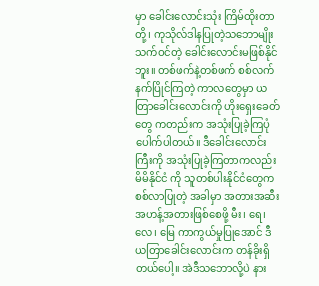မှာ ခေါင်းလောင်းသုံး ကြိမ်ထိုးတာတို့၊ ကုသိုလ်ဒါနပြုတဲ့သဘောမျိုး သက်ဝင်တဲ့ ခေါင်းလောင်းမဖြစ်နိုင်ဘူး။ တစ်ဖက်နဲ့တစ်ဖက် စစ်လက်နက်ပြိုင်ကြတဲ့ ကာလတွေမှာ ယတြာခေါင်းလောင်းကို ဟိုးရှေးခေတ်တွေ ကတည်းက အသုံးပြုခဲ့ကြပုံပေါက်ပါတယ်။ ဒီခေါင်းလောင်းကြီးကို အသုံးပြုခဲ့ကြတာကလည်း မိမိနိုင်ငံ ကို သူတစ်ပါးနိုင်ငံတွေက စစ်လာပြုတဲ့ အခါမှာ အတားအဆီး  အဟန့်အတားဖြစ်‌စေဖို့ မီး၊ ရေ၊ လေ၊ မြေ ကာကွယ်မှုပြုအောင် ဒီယတြာခေါင်းလောင်းက တန်ခိုးရှိတယ်ပေါ့။ အဲဒီသဘောလို့ပဲ နား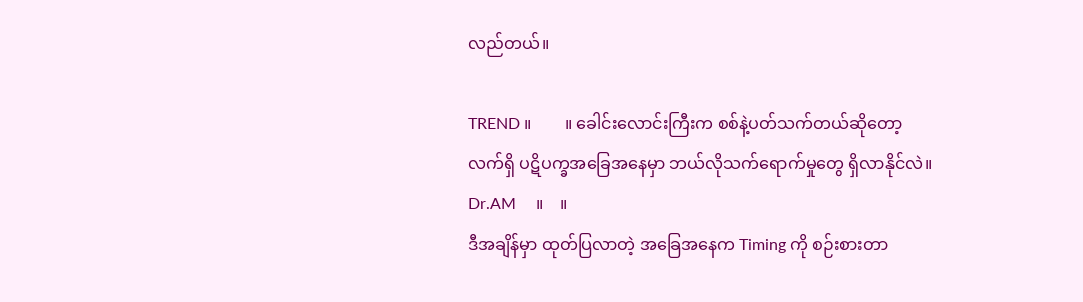လည်တယ်။

TREND ။        ။ ခေါင်းလောင်းကြီးက စစ်နဲ့ပတ်သက်တယ်ဆိုတော့ လက်ရှိ ပဋိပက္ခအခြေအနေမှာ ဘယ်လိုသက်ရောက်မှုတွေ ရှိလာနိုင်လဲ။
Dr.AM     ။    ။
ဒီအချိန်မှာ ထုတ်ပြလာတဲ့ အခြေအနေက Timing ကို စဉ်းစားတာ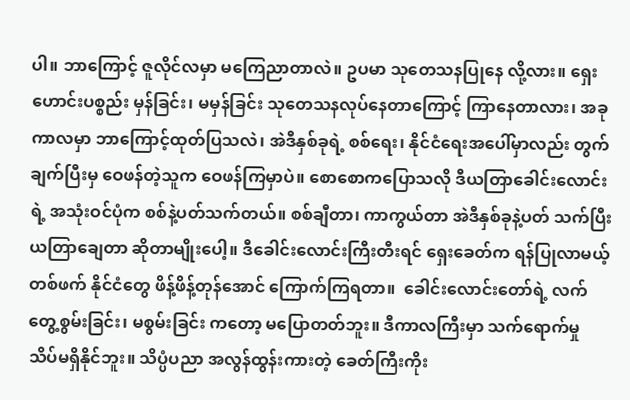ပါ။ ဘာကြောင့် ဇူလိုင်လမှာ မကြေညာတာလဲ။ ဥပမာ သုတေသနပြုနေ လို့လား။ ရှေးဟောင်းပစ္စည်း မှန်ခြင်း၊ မမှန်ခြင်း သု‌တေသနလုပ်နေတာကြောင့် ကြာနေတာလား၊ အခုကာလမှာ ဘာကြောင့်ထုတ်ပြသလဲ၊ အဲဒီနှစ်ခုရဲ့ စစ်ရေး၊ နိုင်ငံရေးအပေါ်မှာလည်း တွက်ချက်ပြီးမှ ဝေဖန်တဲ့သူက ဝေဖန်ကြမှာပဲ။ စောစောကပြောသလို ဒီယတြာခေါင်းလောင်းရဲ့ အသုံးဝင်ပုံက စစ်နဲ့ပတ်သက်တယ်။ စစ်ချီတာ၊ ကာကွယ်တာ အဲဒီနှစ်ခုနဲ့ပတ် သက်ပြီး ယတြာချေတာ ဆိုတာမျိုးပေါ့။ ဒီခေါင်းလောင်းကြီးတီးရင် ရှေးခေတ်က ရန်ပြုလာမယ့် တစ်ဖက် နိုင်ငံတွေ ဖိန့်ဖိန့်တုန်အောင် ကြောက်ကြရတာ။  ခေါင်းလောင်းတော်ရဲ့ လက်တွေ့စွမ်းခြင်း၊ မစွမ်းခြင်း ကတော့ မပြောတတ်ဘူး။ ဒီကာလကြီးမှာ သက်ရောက်မှု သိပ်မရှိနိုင်ဘူး။ သိပ္ပံပညာ အလွန်ထွန်းကားတဲ့ ခေတ်ကြီးကိုး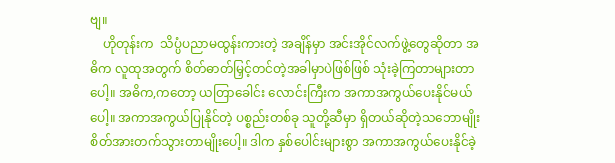ဗျ။
    ဟိုတုန်းက  သိပ္ပံပညာမထွန်းကားတဲ့ အချိန်မှာ အင်းအိုင်လက်ဖွဲ့တွေဆိုတာ အဓိက လူထုအတွက် စိတ်ဓာတ်မြှင့်တင်တဲ့အခါမှာပဲဖြစ်ဖြစ် သုံးခဲ့ကြတာများတာပေါ့။ အဓိက,ကတော့ ယတြာခေါင်း လောင်းကြီးက အကာအကွယ်ပေးနိုင်မယ်ပေါ့။ အကာအကွယ်ပြုနိုင်တဲ့ ပစ္စည်းတစ်ခု သူတို့ဆီမှာ ရှိတယ်ဆိုတဲ့သဘောမျိုး စိတ်အားတက်သွားတာမျိုးပေါ့။ ဒါက နှစ်ပေါင်းများစွာ အကာအကွယ်ပေးနိုင်ခဲ့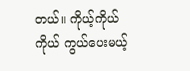တယ်။ ကိုယ့်ကိုယ်ကိုယ် ကွယ်ပေးမယ့်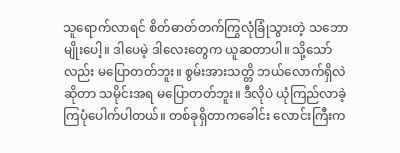သူရောက်လာရင် စိတ်ဓာတ်တက်ကြွလုံခြုံသွားတဲ့ သဘောမျိုးပေါ့။ ဒါပေမဲ့ ဒါလေးတွေက ယူဆတာပါ။ သို့သော်လည်း မပြောတတ်ဘူး။ စွမ်းအားသတ္တိ ဘယ်လောက်ရှိလဲဆိုတာ သမိုင်းအရ မပြောတတ်ဘူး။ ဒီလိုပဲ ယုံကြည်လာခဲ့ကြပုံပေါက်ပါတယ်။ တစ်ခုရှိတာကခေါင်း လောင်းကြီးက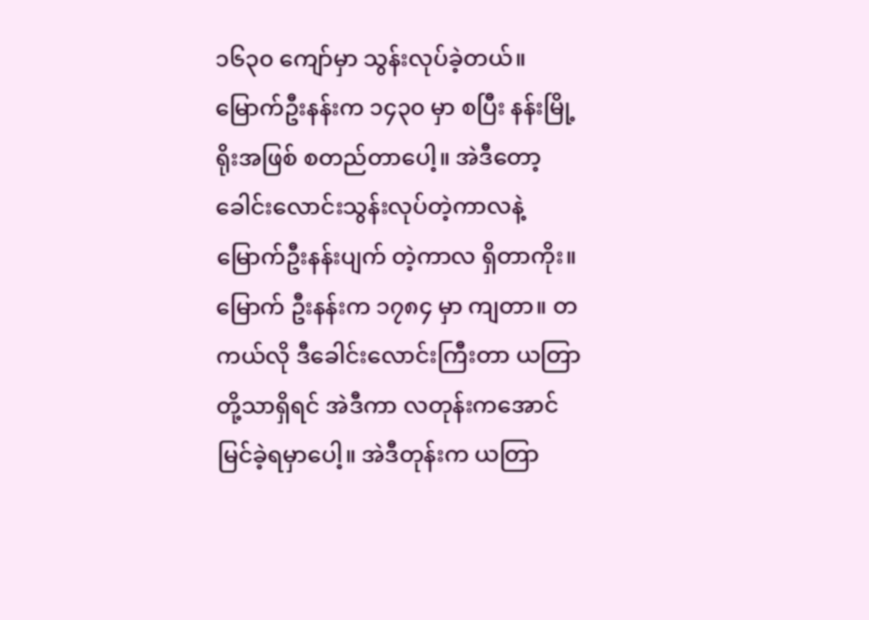၁၆၃၀ ကျော်မှာ သွန်းလုပ်ခဲ့တယ်။ မြောက်ဦးနန်းက ၁၄၃၀ မှာ စပြီး နန်းမြို့ရိုးအဖြစ် စတည်တာပေါ့။ အဲဒီတော့ ခေါင်းလောင်းသွန်းလုပ်တဲ့ကာလနဲ့ မြောက်ဦးနန်းပျက် တဲ့ကာလ ရှိတာကိုး။ မြောက် ဦးနန်းက ၁၇၈၄ မှာ ကျတာ။ တကယ်လို ဒီခေါင်းလောင်းကြီးတာ ယတြာတို့သာရှိရင် အဲဒီကာ လတုန်းကအောင် မြင်ခဲ့ရမှာပေါ့။ အဲဒီတုန်းက ယတြာ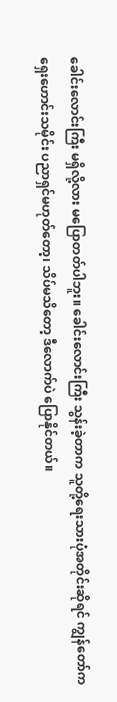ခေါင်းလောင်းကြီး မရှိလို့လား မပြောတတ်ပါဘူး။ ခေါင်းလောင်းကြီး သွန်းခဲ့တာက သူတို့ရေးသားပုံအတိုင်းဆိုရင် ကျွန်တော်က ရှေးဟောင်းသမိုင်း ပညာရှင်မဟုတ်တော့၊ သိပ်မသိတော့ ဒီလောက်ပဲ ပြောနိုင်တယ်။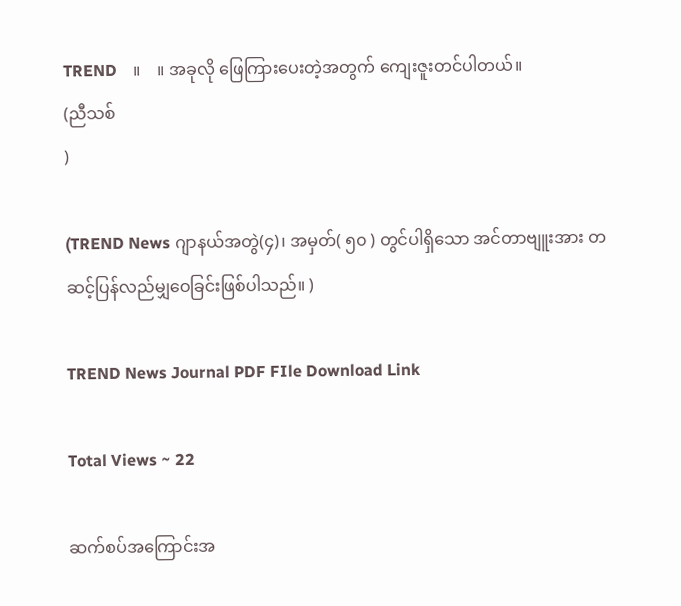TREND    ။    ။ အခုလို ဖြေကြားပေးတဲ့အတွက် ကျေးဇူးတင်ပါတယ်။
(ညီသစ်
)

(TREND News ဂျာနယ်အတွဲ(၄)၊ အမှတ်( ၅၀ ) တွင်ပါရှိသော အင်တာဗျူးအား တဆင့်ပြန်လည်မျှဝေခြင်းဖြစ်ပါသည်။ )

TREND News Journal PDF FIle Download Link

Total Views ~ 22

ဆက်စပ်အကြောင်းအ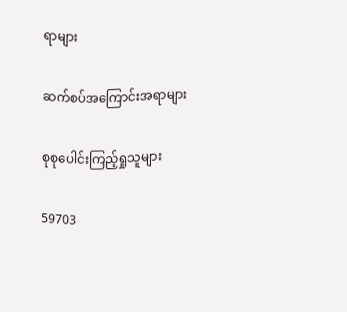ရာများ

ဆက်စပ်အကြောင်းအရာများ

စုစုပေါင်းကြည့်ရှုသူများ

59703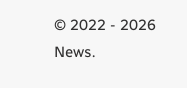© 2022 - 2026 News.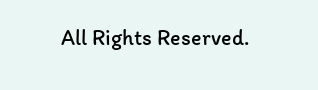All Rights Reserved.